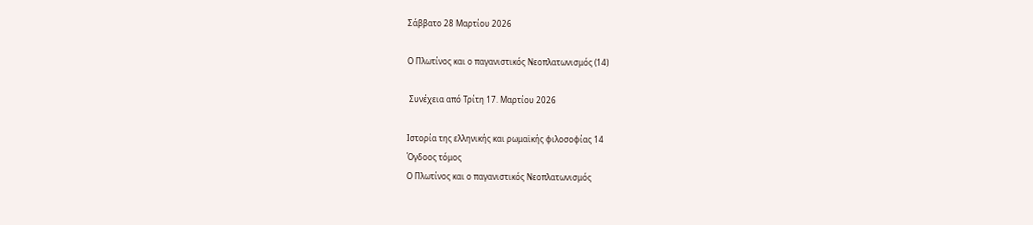Σάββατο 28 Μαρτίου 2026

Ο Πλωτίνος και ο παγανιστικός Νεοπλατωνισμός (14)

 Συνέχεια από Τρίτη 17. Μαρτίου 2026

Ιστορία της ελληνικής και ρωμαϊκής φιλοσοφίας 14
Όγδοος τόμος
Ο Πλωτίνος και ο παγανιστικός Νεοπλατωνισμός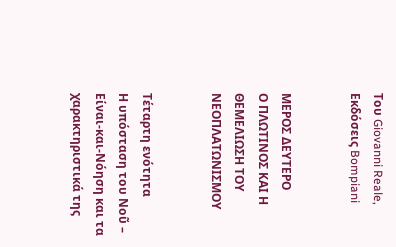Του Giovanni Reale, Εκδόσεις Bompiani


ΜΕΡΟΣ ΔΕΥΤΕΡΟ
Ο ΠΛΩΤΙΝΟΣ ΚΑΙ Η ΘΕΜΕΛΙΩΣΗ ΤΟΥ ΝΕΟΠΛΑΤΩΝΙΣΜΟΥ


Τέταρτη ενότητα
Η υπόσταση του Νοῦ – Είναι-και-Νόηση και τα χαρακτηριστικά της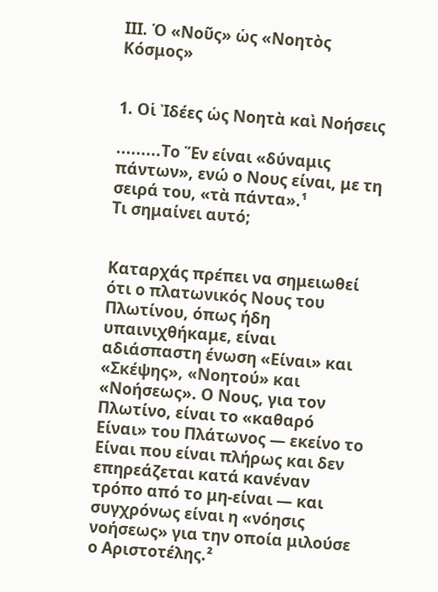ΙΙΙ. Ὁ «Νοῦς» ὡς «Νοητὸς Κόσμος»


1. Οἱ Ἰδέες ὡς Νοητὰ καὶ Νοήσεις

.........Το Ἕν είναι «δύναμις πάντων», ενώ ο Νους είναι, με τη σειρά του, «τὰ πάντα».¹
Τι σημαίνει αυτό;


Καταρχάς πρέπει να σημειωθεί ότι ο πλατωνικός Νους του Πλωτίνου, όπως ήδη υπαινιχθήκαμε, είναι αδιάσπαστη ένωση «Είναι» και «Σκέψης», «Νοητού» και «Νοήσεως». Ο Νους, για τον Πλωτίνο, είναι το «καθαρό Είναι» του Πλάτωνος — εκείνο το Είναι που είναι πλήρως και δεν επηρεάζεται κατά κανέναν τρόπο από το μη-είναι — και συγχρόνως είναι η «νόησις νοήσεως» για την οποία μιλούσε ο Αριστοτέλης.²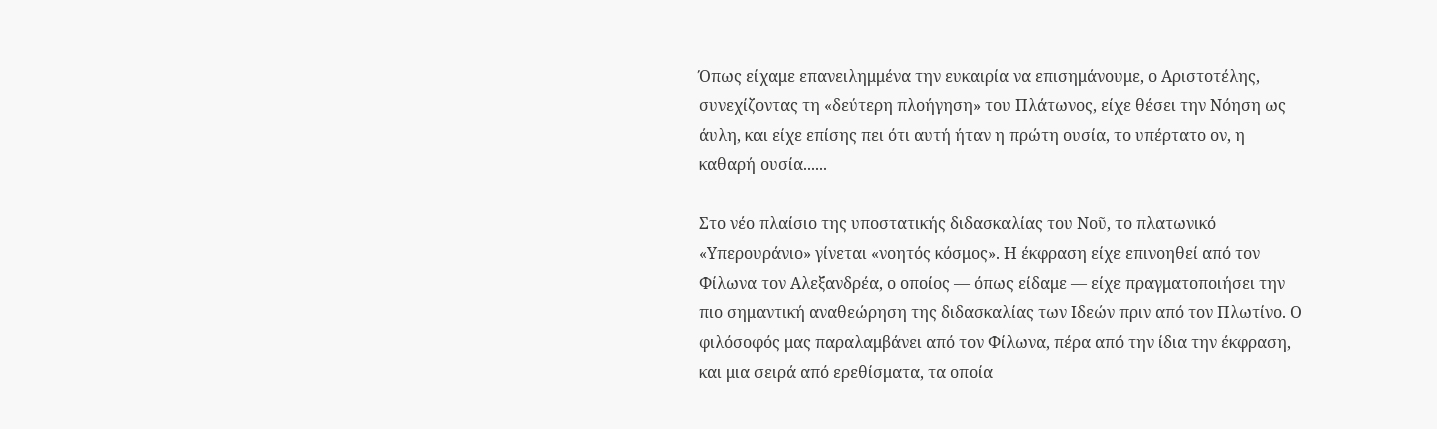Όπως είχαμε επανειλημμένα την ευκαιρία να επισημάνουμε, ο Αριστοτέλης, συνεχίζοντας τη «δεύτερη πλοήγηση» του Πλάτωνος, είχε θέσει την Νόηση ως άυλη, και είχε επίσης πει ότι αυτή ήταν η πρώτη ουσία, το υπέρτατο ον, η καθαρή ουσία......

Στο νέο πλαίσιο της υποστατικής διδασκαλίας του Νοῦ, το πλατωνικό «Υπερουράνιο» γίνεται «νοητός κόσμος». Η έκφραση είχε επινοηθεί από τον Φίλωνα τον Αλεξανδρέα, ο οποίος — όπως είδαμε — είχε πραγματοποιήσει την πιο σημαντική αναθεώρηση της διδασκαλίας των Ιδεών πριν από τον Πλωτίνο. Ο φιλόσοφός μας παραλαμβάνει από τον Φίλωνα, πέρα από την ίδια την έκφραση, και μια σειρά από ερεθίσματα, τα οποία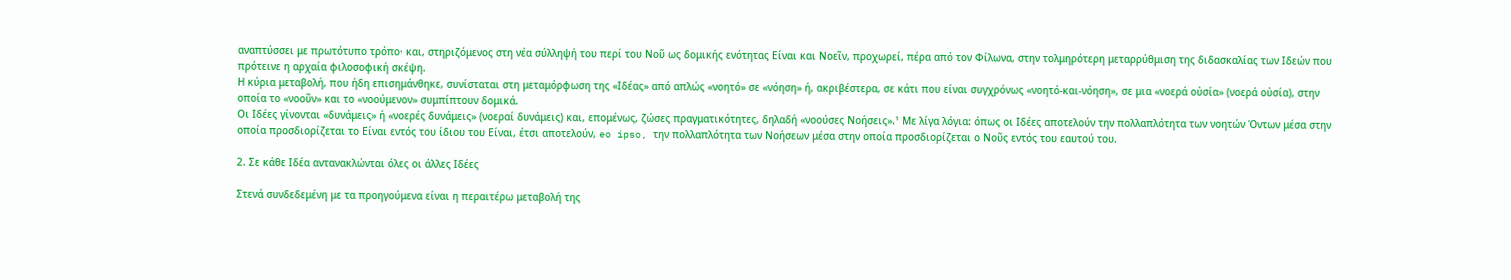αναπτύσσει με πρωτότυπο τρόπο· και, στηριζόμενος στη νέα σύλληψή του περί του Νοῦ ως δομικής ενότητας Είναι και Νοεῖν, προχωρεί, πέρα από τον Φίλωνα, στην τολμηρότερη μεταρρύθμιση της διδασκαλίας των Ιδεών που πρότεινε η αρχαία φιλοσοφική σκέψη.
Η κύρια μεταβολή, που ήδη επισημάνθηκε, συνίσταται στη μεταμόρφωση της «Ιδέας» από απλώς «νοητό» σε «νόηση» ή, ακριβέστερα, σε κάτι που είναι συγχρόνως «νοητό-και-νόηση», σε μια «νοερά οὐσία» (νοερά οὐσία), στην οποία το «νοοῦν» και το «νοούμενον» συμπίπτουν δομικά.
Οι Ιδέες γίνονται «δυνάμεις» ή «νοερές δυνάμεις» (νοεραί δυνάμεις) και, επομένως, ζώσες πραγματικότητες, δηλαδή «νοούσες Νοήσεις».¹ Με λίγα λόγια: όπως οι Ιδέες αποτελούν την πολλαπλότητα των νοητών Όντων μέσα στην οποία προσδιορίζεται το Είναι εντός του ίδιου του Είναι, έτσι αποτελούν, eo ipso, την πολλαπλότητα των Νοήσεων μέσα στην οποία προσδιορίζεται ο Νοῦς εντός του εαυτού του.

2. Σε κάθε Ιδέα αντανακλώνται όλες οι άλλες Ιδέες

Στενά συνδεδεμένη με τα προηγούμενα είναι η περαιτέρω μεταβολή της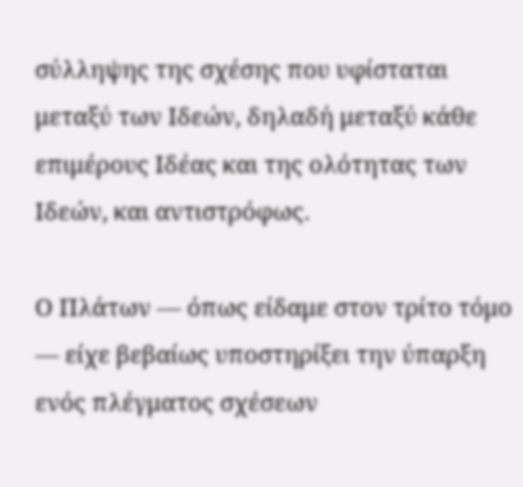σύλληψης της σχέσης που υφίσταται μεταξύ των Ιδεών, δηλαδή μεταξύ κάθε επιμέρους Ιδέας και της ολότητας των Ιδεών, και αντιστρόφως.

Ο Πλάτων — όπως είδαμε στον τρίτο τόμο — είχε βεβαίως υποστηρίξει την ύπαρξη ενός πλέγματος σχέσεων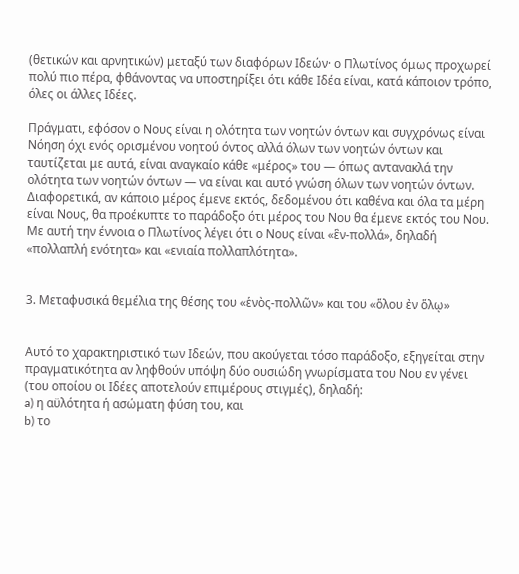(θετικών και αρνητικών) μεταξύ των διαφόρων Ιδεών· ο Πλωτίνος όμως προχωρεί πολύ πιο πέρα, φθάνοντας να υποστηρίξει ότι κάθε Ιδέα είναι, κατά κάποιον τρόπο, όλες οι άλλες Ιδέες.

Πράγματι, εφόσον ο Νους είναι η ολότητα των νοητών όντων και συγχρόνως είναι Νόηση όχι ενός ορισμένου νοητού όντος αλλά όλων των νοητών όντων και ταυτίζεται με αυτά, είναι αναγκαίο κάθε «μέρος» του — όπως αντανακλά την ολότητα των νοητών όντων — να είναι και αυτό γνώση όλων των νοητών όντων. Διαφορετικά, αν κάποιο μέρος έμενε εκτός, δεδομένου ότι καθένα και όλα τα μέρη είναι Νους, θα προέκυπτε το παράδοξο ότι μέρος του Νου θα έμενε εκτός του Νου.
Με αυτή την έννοια ο Πλωτίνος λέγει ότι ο Νους είναι «ἓν-πολλά», δηλαδή «πολλαπλή ενότητα» και «ενιαία πολλαπλότητα».


3. Μεταφυσικά θεμέλια της θέσης του «ἑνὸς-πολλῶν» και του «ὅλου ἐν ὅλῳ»


Αυτό το χαρακτηριστικό των Ιδεών, που ακούγεται τόσο παράδοξο, εξηγείται στην πραγματικότητα αν ληφθούν υπόψη δύο ουσιώδη γνωρίσματα του Νου εν γένει (του οποίου οι Ιδέες αποτελούν επιμέρους στιγμές), δηλαδή:
a) η αϋλότητα ή ασώματη φύση του, και
b) το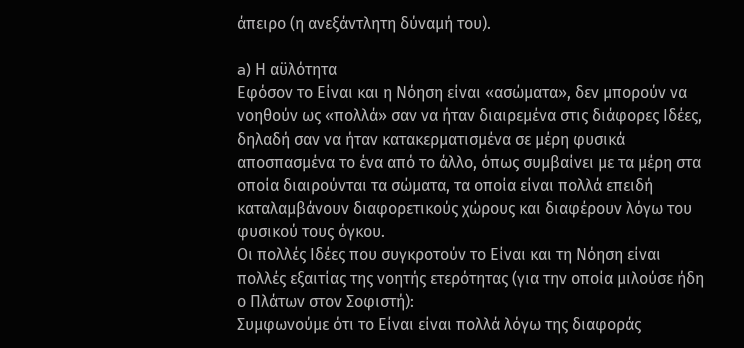άπειρο (η ανεξάντλητη δύναμή του).

a) Η αϋλότητα
Εφόσον το Είναι και η Νόηση είναι «ασώματα», δεν μπορούν να νοηθούν ως «πολλά» σαν να ήταν διαιρεμένα στις διάφορες Ιδέες, δηλαδή σαν να ήταν κατακερματισμένα σε μέρη φυσικά αποσπασμένα το ένα από το άλλο, όπως συμβαίνει με τα μέρη στα οποία διαιρούνται τα σώματα, τα οποία είναι πολλά επειδή καταλαμβάνουν διαφορετικούς χώρους και διαφέρουν λόγω του φυσικού τους όγκου.
Οι πολλές Ιδέες που συγκροτούν το Είναι και τη Νόηση είναι πολλές εξαιτίας της νοητής ετερότητας (για την οποία μιλούσε ήδη ο Πλάτων στον Σοφιστή):
Συμφωνούμε ότι το Είναι είναι πολλά λόγω της διαφοράς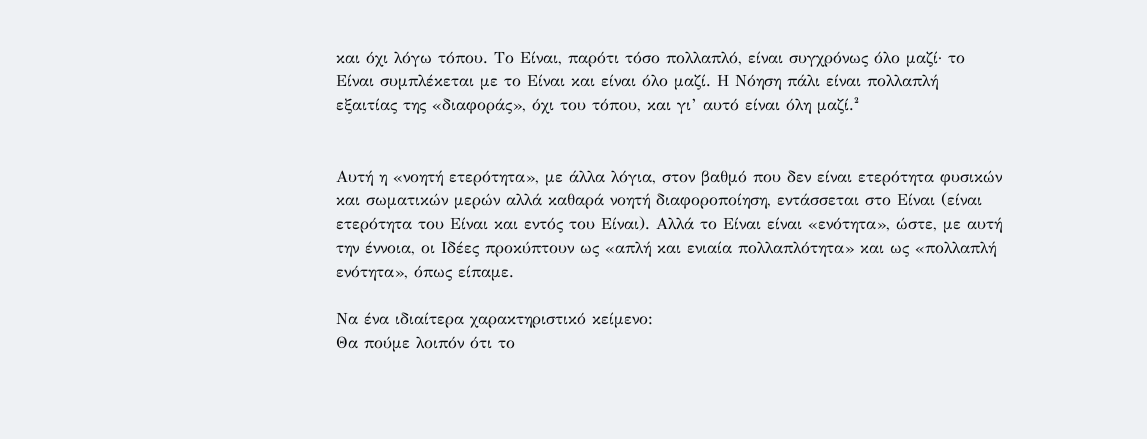και όχι λόγω τόπου. Το Είναι, παρότι τόσο πολλαπλό, είναι συγχρόνως όλο μαζί· το Είναι συμπλέκεται με το Είναι και είναι όλο μαζί. Η Νόηση πάλι είναι πολλαπλή εξαιτίας της «διαφοράς», όχι του τόπου, και γι’ αυτό είναι όλη μαζί.²


Αυτή η «νοητή ετερότητα», με άλλα λόγια, στον βαθμό που δεν είναι ετερότητα φυσικών και σωματικών μερών αλλά καθαρά νοητή διαφοροποίηση, εντάσσεται στο Είναι (είναι ετερότητα του Είναι και εντός του Είναι). Αλλά το Είναι είναι «ενότητα», ώστε, με αυτή την έννοια, οι Ιδέες προκύπτουν ως «απλή και ενιαία πολλαπλότητα» και ως «πολλαπλή ενότητα», όπως είπαμε.

Να ένα ιδιαίτερα χαρακτηριστικό κείμενο:
Θα πούμε λοιπόν ότι το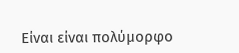Είναι είναι πολύμορφο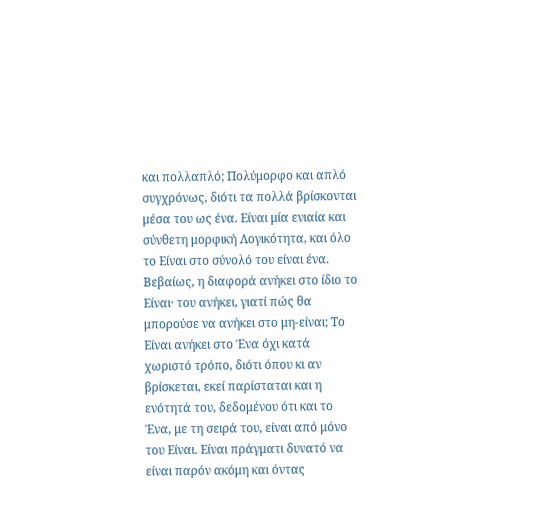και πολλαπλό; Πολύμορφο και απλό συγχρόνως, διότι τα πολλά βρίσκονται μέσα του ως ένα. Είναι μία ενιαία και σύνθετη μορφική Λογικότητα, και όλο το Είναι στο σύνολό του είναι ένα. Βεβαίως, η διαφορά ανήκει στο ίδιο το Είναι· του ανήκει, γιατί πώς θα μπορούσε να ανήκει στο μη-είναι; Το Είναι ανήκει στο Ένα όχι κατά χωριστό τρόπο, διότι όπου κι αν βρίσκεται, εκεί παρίσταται και η ενότητά του, δεδομένου ότι και το Ένα, με τη σειρά του, είναι από μόνο του Είναι. Είναι πράγματι δυνατό να είναι παρόν ακόμη και όντας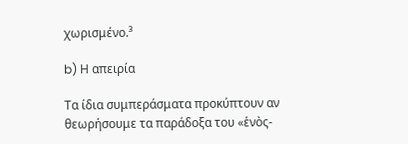χωρισμένο.³

b) Η απειρία

Τα ίδια συμπεράσματα προκύπτουν αν θεωρήσουμε τα παράδοξα του «ἑνὸς-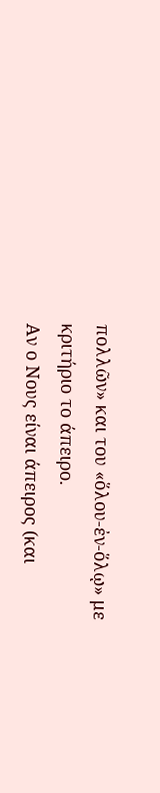πολλῶν» και του «ὅλου-ἐν-ὅλῳ» με κριτήριο το άπειρο.
Αν ο Νους είναι άπειρος (και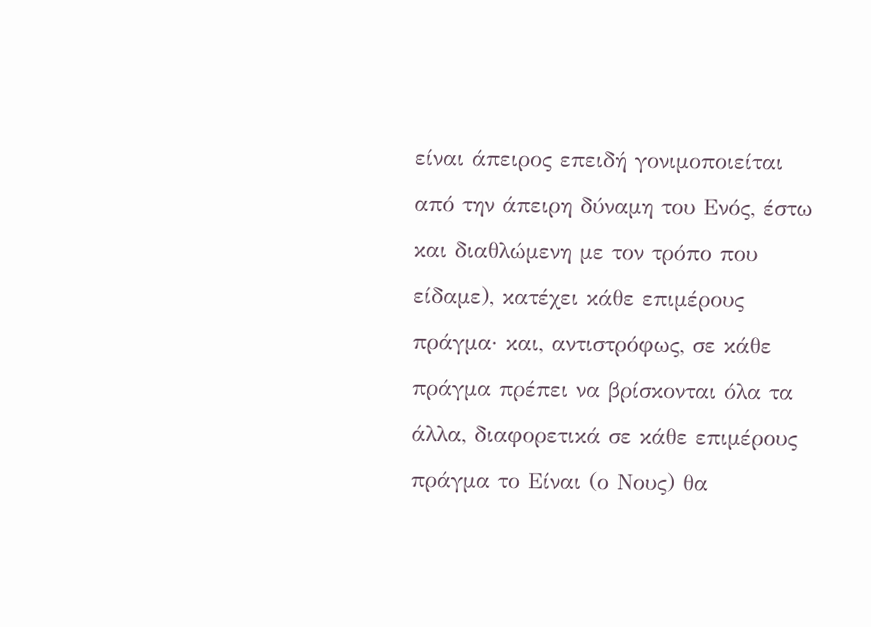είναι άπειρος επειδή γονιμοποιείται από την άπειρη δύναμη του Ενός, έστω και διαθλώμενη με τον τρόπο που είδαμε), κατέχει κάθε επιμέρους πράγμα· και, αντιστρόφως, σε κάθε πράγμα πρέπει να βρίσκονται όλα τα άλλα, διαφορετικά σε κάθε επιμέρους πράγμα το Είναι (ο Νους) θα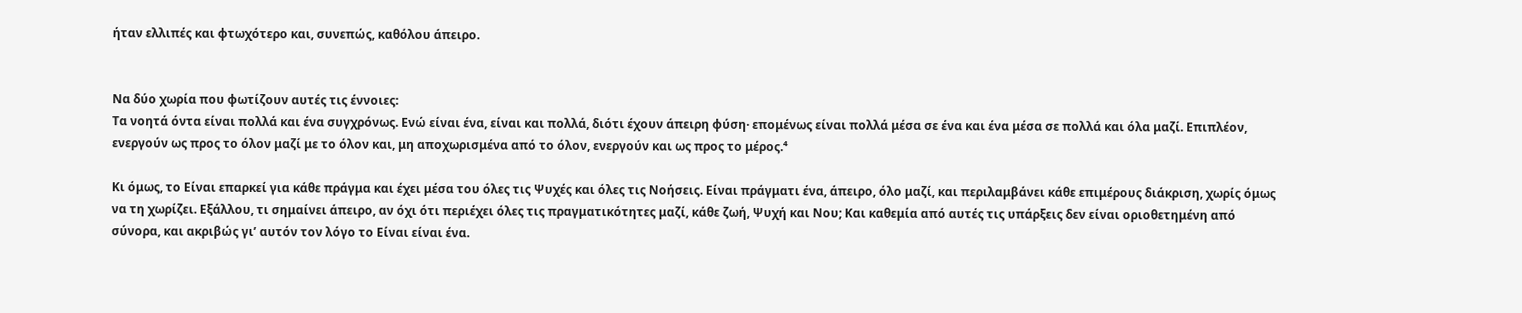ήταν ελλιπές και φτωχότερο και, συνεπώς, καθόλου άπειρο.


Να δύο χωρία που φωτίζουν αυτές τις έννοιες:
Τα νοητά όντα είναι πολλά και ένα συγχρόνως. Ενώ είναι ένα, είναι και πολλά, διότι έχουν άπειρη φύση· επομένως είναι πολλά μέσα σε ένα και ένα μέσα σε πολλά και όλα μαζί. Επιπλέον, ενεργούν ως προς το όλον μαζί με το όλον και, μη αποχωρισμένα από το όλον, ενεργούν και ως προς το μέρος.⁴

Κι όμως, το Είναι επαρκεί για κάθε πράγμα και έχει μέσα του όλες τις Ψυχές και όλες τις Νοήσεις. Είναι πράγματι ένα, άπειρο, όλο μαζί, και περιλαμβάνει κάθε επιμέρους διάκριση, χωρίς όμως να τη χωρίζει. Εξάλλου, τι σημαίνει άπειρο, αν όχι ότι περιέχει όλες τις πραγματικότητες μαζί, κάθε ζωή, Ψυχή και Νου; Και καθεμία από αυτές τις υπάρξεις δεν είναι οριοθετημένη από σύνορα, και ακριβώς γι’ αυτόν τον λόγο το Είναι είναι ένα.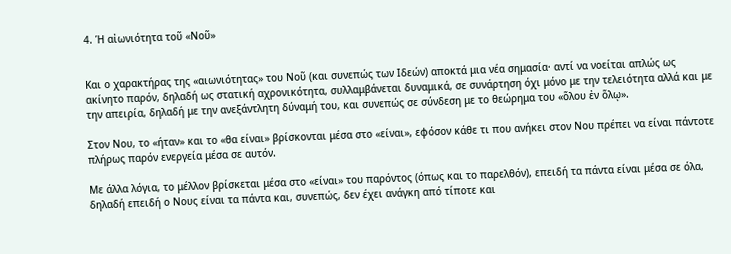4. Ἡ αἰωνιότητα τοῦ «Νοῦ»


Και ο χαρακτήρας της «αιωνιότητας» του Νοῦ (και συνεπώς των Ιδεών) αποκτά μια νέα σημασία· αντί να νοείται απλώς ως ακίνητο παρόν, δηλαδή ως στατική αχρονικότητα, συλλαμβάνεται δυναμικά, σε συνάρτηση όχι μόνο με την τελειότητα αλλά και με την απειρία, δηλαδή με την ανεξάντλητη δύναμή του, και συνεπώς σε σύνδεση με το θεώρημα του «ὅλου ἐν ὅλῳ».

Στον Νου, το «ήταν» και το «θα είναι» βρίσκονται μέσα στο «είναι», εφόσον κάθε τι που ανήκει στον Νου πρέπει να είναι πάντοτε πλήρως παρόν ενεργεία μέσα σε αυτόν.

Με άλλα λόγια, το μέλλον βρίσκεται μέσα στο «είναι» του παρόντος (όπως και το παρελθόν), επειδή τα πάντα είναι μέσα σε όλα, δηλαδή επειδή ο Νους είναι τα πάντα και, συνεπώς, δεν έχει ανάγκη από τίποτε και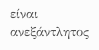είναι ανεξάντλητος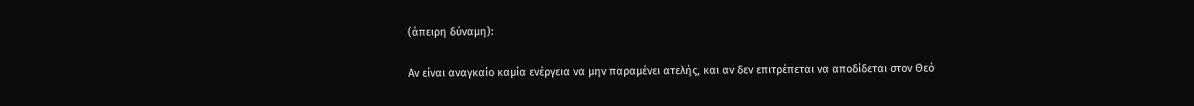(άπειρη δύναμη):

Αν είναι αναγκαίο καμία ενέργεια να μην παραμένει ατελής, και αν δεν επιτρέπεται να αποδίδεται στον Θεό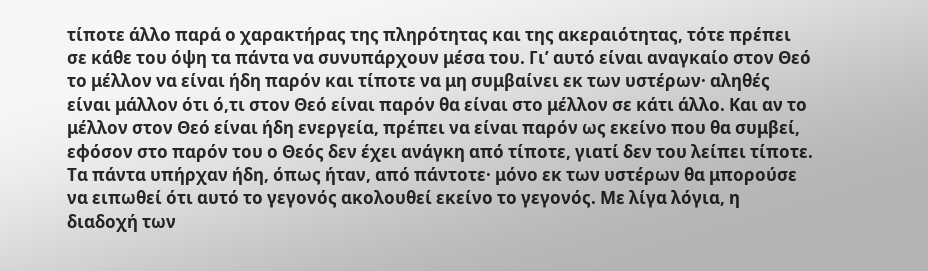τίποτε άλλο παρά ο χαρακτήρας της πληρότητας και της ακεραιότητας, τότε πρέπει σε κάθε του όψη τα πάντα να συνυπάρχουν μέσα του. Γι’ αυτό είναι αναγκαίο στον Θεό το μέλλον να είναι ήδη παρόν και τίποτε να μη συμβαίνει εκ των υστέρων· αληθές είναι μάλλον ότι ό,τι στον Θεό είναι παρόν θα είναι στο μέλλον σε κάτι άλλο. Και αν το μέλλον στον Θεό είναι ήδη ενεργεία, πρέπει να είναι παρόν ως εκείνο που θα συμβεί, εφόσον στο παρόν του ο Θεός δεν έχει ανάγκη από τίποτε, γιατί δεν του λείπει τίποτε. Τα πάντα υπήρχαν ήδη, όπως ήταν, από πάντοτε· μόνο εκ των υστέρων θα μπορούσε να ειπωθεί ότι αυτό το γεγονός ακολουθεί εκείνο το γεγονός. Με λίγα λόγια, η διαδοχή των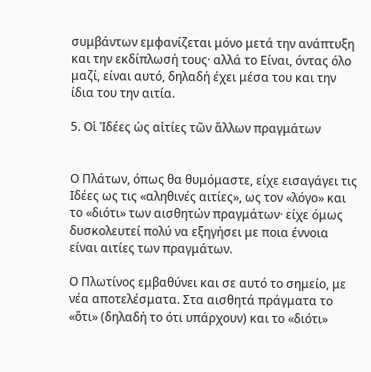συμβάντων εμφανίζεται μόνο μετά την ανάπτυξη και την εκδίπλωσή τους· αλλά το Είναι, όντας όλο μαζί, είναι αυτό, δηλαδή έχει μέσα του και την ίδια του την αιτία.

5. Οἱ Ἰδέες ὡς αἰτίες τῶν ἄλλων πραγμάτων


Ο Πλάτων, όπως θα θυμόμαστε, είχε εισαγάγει τις Ιδέες ως τις «αληθινές αιτίες», ως τον «λόγο» και το «διότι» των αισθητών πραγμάτων· είχε όμως δυσκολευτεί πολύ να εξηγήσει με ποια έννοια είναι αιτίες των πραγμάτων.

Ο Πλωτίνος εμβαθύνει και σε αυτό το σημείο, με νέα αποτελέσματα. Στα αισθητά πράγματα το «ὅτι» (δηλαδή το ότι υπάρχουν) και το «διότι»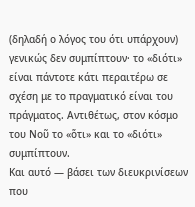(δηλαδή ο λόγος του ότι υπάρχουν) γενικώς δεν συμπίπτουν· το «διότι» είναι πάντοτε κάτι περαιτέρω σε σχέση με το πραγματικό είναι του πράγματος. Αντιθέτως, στον κόσμο του Νοῦ το «ὅτι» και το «διότι» συμπίπτουν.
Και αυτό — βάσει των διευκρινίσεων που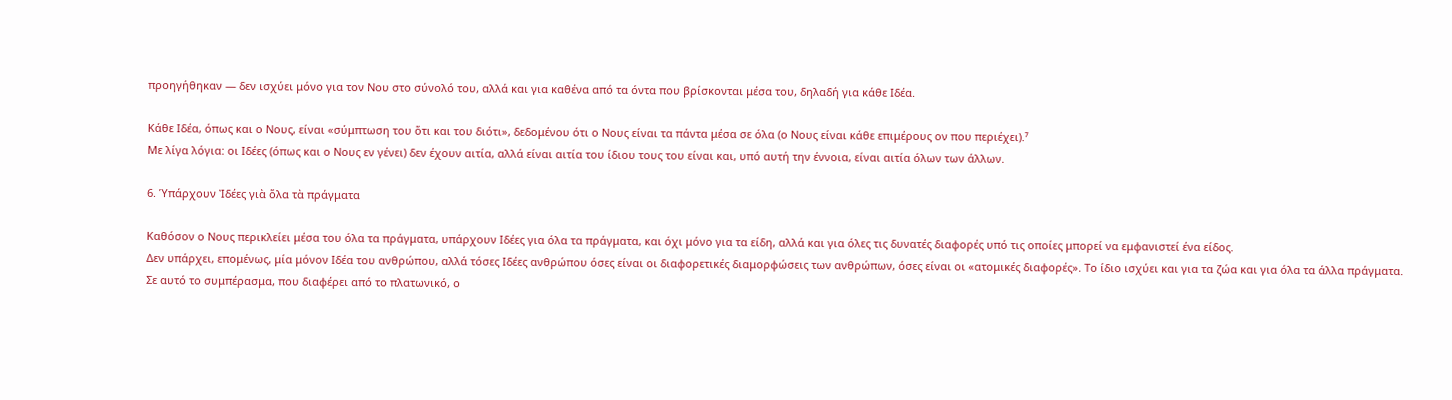προηγήθηκαν — δεν ισχύει μόνο για τον Νου στο σύνολό του, αλλά και για καθένα από τα όντα που βρίσκονται μέσα του, δηλαδή για κάθε Ιδέα.

Κάθε Ιδέα, όπως και ο Νους, είναι «σύμπτωση του ὅτι και του διότι», δεδομένου ότι ο Νους είναι τα πάντα μέσα σε όλα (ο Νους είναι κάθε επιμέρους ον που περιέχει).⁷
Με λίγα λόγια: οι Ιδέες (όπως και ο Νους εν γένει) δεν έχουν αιτία, αλλά είναι αιτία του ίδιου τους του είναι και, υπό αυτή την έννοια, είναι αιτία όλων των άλλων.

6. Ὑπάρχουν Ἰδέες γιὰ ὅλα τὰ πράγματα

Καθόσον ο Νους περικλείει μέσα του όλα τα πράγματα, υπάρχουν Ιδέες για όλα τα πράγματα, και όχι μόνο για τα είδη, αλλά και για όλες τις δυνατές διαφορές υπό τις οποίες μπορεί να εμφανιστεί ένα είδος.
Δεν υπάρχει, επομένως, μία μόνον Ιδέα του ανθρώπου, αλλά τόσες Ιδέες ανθρώπου όσες είναι οι διαφορετικές διαμορφώσεις των ανθρώπων, όσες είναι οι «ατομικές διαφορές». Το ίδιο ισχύει και για τα ζώα και για όλα τα άλλα πράγματα.
Σε αυτό το συμπέρασμα, που διαφέρει από το πλατωνικό, ο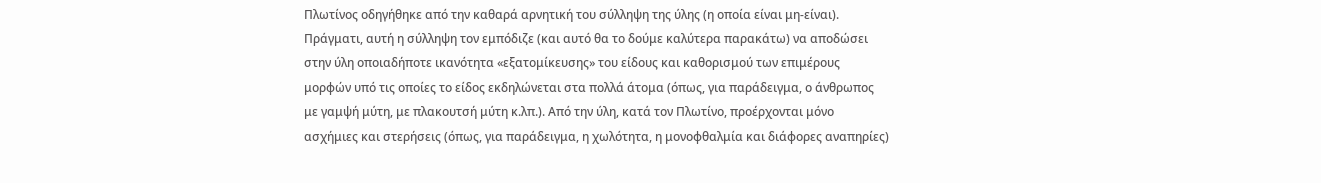Πλωτίνος οδηγήθηκε από την καθαρά αρνητική του σύλληψη της ύλης (η οποία είναι μη-είναι). Πράγματι, αυτή η σύλληψη τον εμπόδιζε (και αυτό θα το δούμε καλύτερα παρακάτω) να αποδώσει στην ύλη οποιαδήποτε ικανότητα «εξατομίκευσης» του είδους και καθορισμού των επιμέρους μορφών υπό τις οποίες το είδος εκδηλώνεται στα πολλά άτομα (όπως, για παράδειγμα, ο άνθρωπος με γαμψή μύτη, με πλακουτσή μύτη κ.λπ.). Από την ύλη, κατά τον Πλωτίνο, προέρχονται μόνο ασχήμιες και στερήσεις (όπως, για παράδειγμα, η χωλότητα, η μονοφθαλμία και διάφορες αναπηρίες)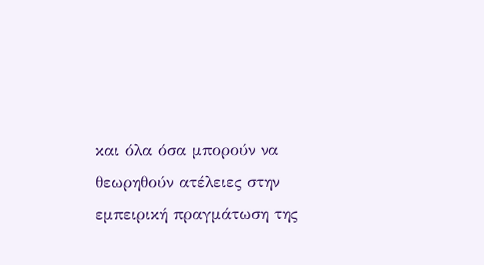και όλα όσα μπορούν να θεωρηθούν ατέλειες στην εμπειρική πραγμάτωση της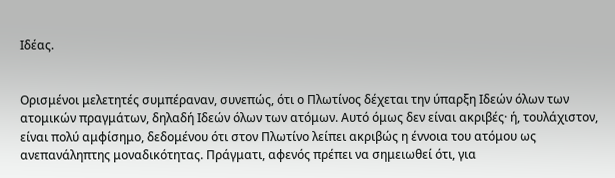Ιδέας.


Ορισμένοι μελετητές συμπέραναν, συνεπώς, ότι ο Πλωτίνος δέχεται την ύπαρξη Ιδεών όλων των ατομικών πραγμάτων, δηλαδή Ιδεών όλων των ατόμων. Αυτό όμως δεν είναι ακριβές· ή, τουλάχιστον, είναι πολύ αμφίσημο, δεδομένου ότι στον Πλωτίνο λείπει ακριβώς η έννοια του ατόμου ως ανεπανάληπτης μοναδικότητας. Πράγματι, αφενός πρέπει να σημειωθεί ότι, για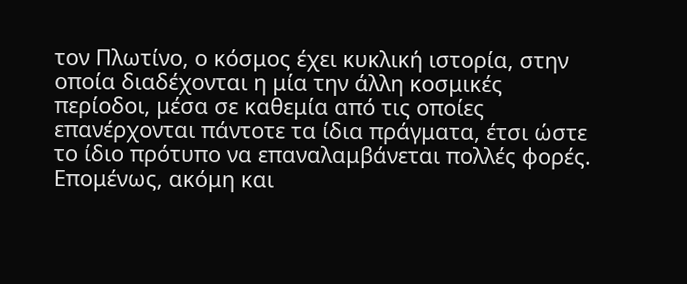τον Πλωτίνο, ο κόσμος έχει κυκλική ιστορία, στην οποία διαδέχονται η μία την άλλη κοσμικές περίοδοι, μέσα σε καθεμία από τις οποίες επανέρχονται πάντοτε τα ίδια πράγματα, έτσι ώστε το ίδιο πρότυπο να επαναλαμβάνεται πολλές φορές.
Επομένως, ακόμη και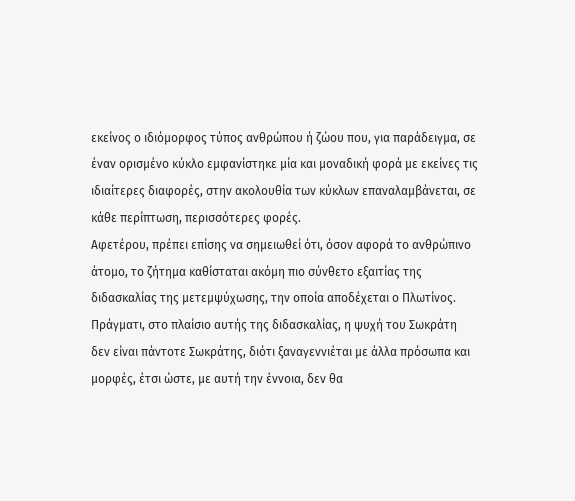εκείνος ο ιδιόμορφος τύπος ανθρώπου ή ζώου που, για παράδειγμα, σε έναν ορισμένο κύκλο εμφανίστηκε μία και μοναδική φορά με εκείνες τις ιδιαίτερες διαφορές, στην ακολουθία των κύκλων επαναλαμβάνεται, σε κάθε περίπτωση, περισσότερες φορές.
Αφετέρου, πρέπει επίσης να σημειωθεί ότι, όσον αφορά το ανθρώπινο άτομο, το ζήτημα καθίσταται ακόμη πιο σύνθετο εξαιτίας της διδασκαλίας της μετεμψύχωσης, την οποία αποδέχεται ο Πλωτίνος. Πράγματι, στο πλαίσιο αυτής της διδασκαλίας, η ψυχή του Σωκράτη δεν είναι πάντοτε Σωκράτης, διότι ξαναγεννιέται με άλλα πρόσωπα και μορφές, έτσι ώστε, με αυτή την έννοια, δεν θα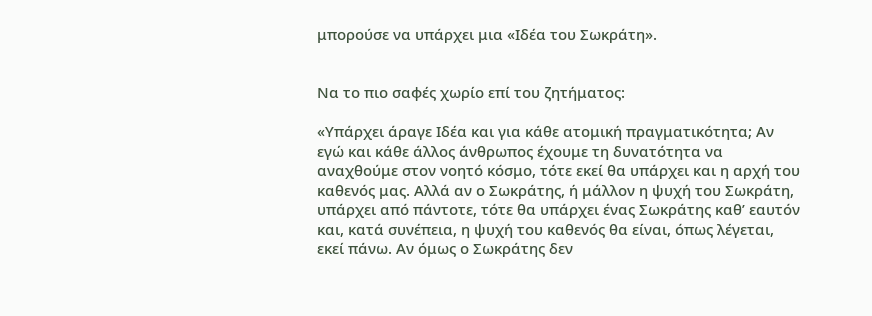μπορούσε να υπάρχει μια «Ιδέα του Σωκράτη».


Να το πιο σαφές χωρίο επί του ζητήματος:

«Υπάρχει άραγε Ιδέα και για κάθε ατομική πραγματικότητα; Αν εγώ και κάθε άλλος άνθρωπος έχουμε τη δυνατότητα να αναχθούμε στον νοητό κόσμο, τότε εκεί θα υπάρχει και η αρχή του καθενός μας. Αλλά αν ο Σωκράτης, ή μάλλον η ψυχή του Σωκράτη, υπάρχει από πάντοτε, τότε θα υπάρχει ένας Σωκράτης καθ’ εαυτόν και, κατά συνέπεια, η ψυχή του καθενός θα είναι, όπως λέγεται, εκεί πάνω. Αν όμως ο Σωκράτης δεν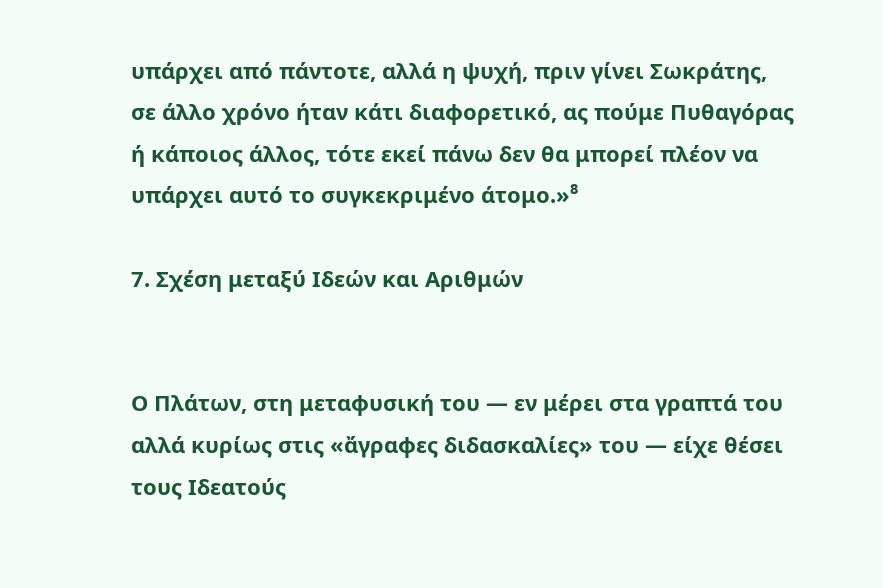υπάρχει από πάντοτε, αλλά η ψυχή, πριν γίνει Σωκράτης, σε άλλο χρόνο ήταν κάτι διαφορετικό, ας πούμε Πυθαγόρας ή κάποιος άλλος, τότε εκεί πάνω δεν θα μπορεί πλέον να υπάρχει αυτό το συγκεκριμένο άτομο.»⁸

7. Σχέση μεταξύ Ιδεών και Αριθμών


Ο Πλάτων, στη μεταφυσική του — εν μέρει στα γραπτά του αλλά κυρίως στις «ἄγραφες διδασκαλίες» του — είχε θέσει τους Ιδεατούς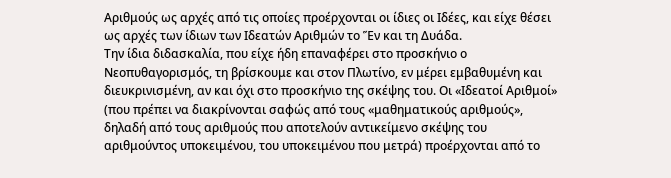Αριθμούς ως αρχές από τις οποίες προέρχονται οι ίδιες οι Ιδέες, και είχε θέσει ως αρχές των ίδιων των Ιδεατών Αριθμών το Ἕν και τη Δυάδα.
Την ίδια διδασκαλία, που είχε ήδη επαναφέρει στο προσκήνιο ο Νεοπυθαγορισμός, τη βρίσκουμε και στον Πλωτίνο, εν μέρει εμβαθυμένη και διευκρινισμένη, αν και όχι στο προσκήνιο της σκέψης του. Οι «Ιδεατοί Αριθμοί» (που πρέπει να διακρίνονται σαφώς από τους «μαθηματικούς αριθμούς», δηλαδή από τους αριθμούς που αποτελούν αντικείμενο σκέψης του αριθμούντος υποκειμένου, του υποκειμένου που μετρά) προέρχονται από το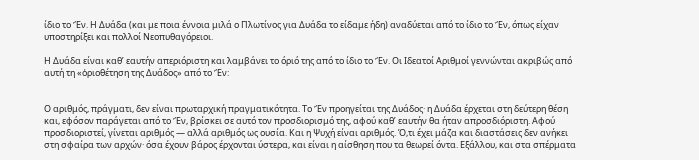ίδιο το Ἕν. Η Δυάδα (και με ποια έννοια μιλά ο Πλωτίνος για Δυάδα το είδαμε ήδη) αναδύεται από το ίδιο το Ἕν, όπως είχαν υποστηρίξει και πολλοί Νεοπυθαγόρειοι.

Η Δυάδα είναι καθ’ εαυτήν απεριόριστη και λαμβάνει το όριό της από το ίδιο το Ἕν. Οι Ιδεατοί Αριθμοί γεννώνται ακριβώς από αυτή τη «ὁριοθέτηση της Δυάδος» από το Ἕν:


Ο αριθμός, πράγματι, δεν είναι πρωταρχική πραγματικότητα. Το Ἕν προηγείται της Δυάδος· η Δυάδα έρχεται στη δεύτερη θέση και, εφόσον παράγεται από το Ἕν, βρίσκει σε αυτό τον προσδιορισμό της, αφού καθ’ εαυτήν θα ήταν απροσδιόριστη. Αφού προσδιοριστεί, γίνεται αριθμός — αλλά αριθμός ως ουσία. Και η Ψυχή είναι αριθμός. Ό,τι έχει μάζα και διαστάσεις δεν ανήκει στη σφαίρα των αρχών· όσα έχουν βάρος έρχονται ύστερα, και είναι η αίσθηση που τα θεωρεί όντα. Εξάλλου, και στα σπέρματα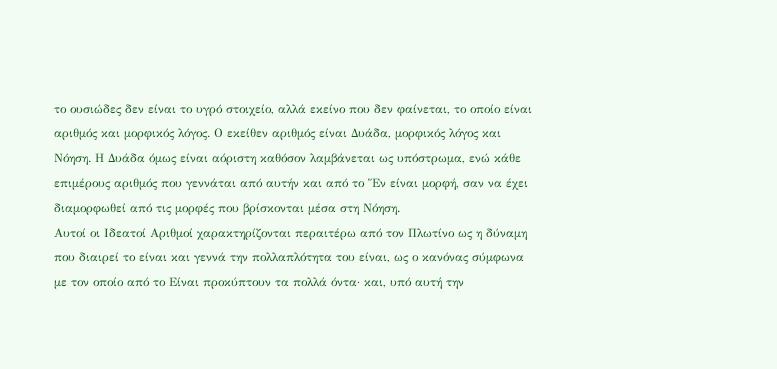το ουσιώδες δεν είναι το υγρό στοιχείο, αλλά εκείνο που δεν φαίνεται, το οποίο είναι αριθμός και μορφικός λόγος. Ο εκείθεν αριθμός είναι Δυάδα, μορφικός λόγος και Νόηση. Η Δυάδα όμως είναι αόριστη καθόσον λαμβάνεται ως υπόστρωμα, ενώ κάθε επιμέρους αριθμός που γεννάται από αυτήν και από το Ἕν είναι μορφή, σαν να έχει διαμορφωθεί από τις μορφές που βρίσκονται μέσα στη Νόηση.
Αυτοί οι Ιδεατοί Αριθμοί χαρακτηρίζονται περαιτέρω από τον Πλωτίνο ως η δύναμη που διαιρεί το είναι και γεννά την πολλαπλότητα του είναι, ως ο κανόνας σύμφωνα με τον οποίο από το Είναι προκύπτουν τα πολλά όντα· και, υπό αυτή την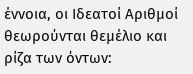έννοια, οι Ιδεατοί Αριθμοί θεωρούνται θεμέλιο και ρίζα των όντων: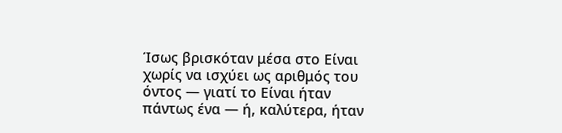Ίσως βρισκόταν μέσα στο Είναι χωρίς να ισχύει ως αριθμός του όντος — γιατί το Είναι ήταν πάντως ένα — ή, καλύτερα, ήταν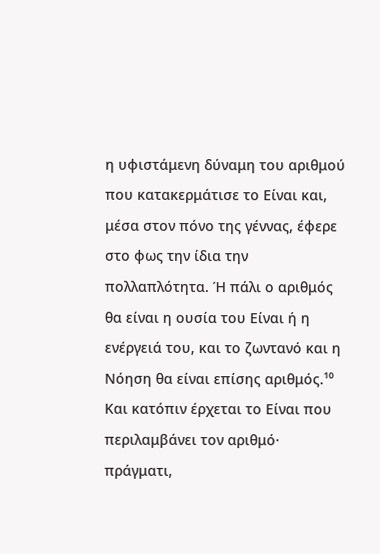η υφιστάμενη δύναμη του αριθμού που κατακερμάτισε το Είναι και, μέσα στον πόνο της γέννας, έφερε στο φως την ίδια την πολλαπλότητα. Ή πάλι ο αριθμός θα είναι η ουσία του Είναι ή η ενέργειά του, και το ζωντανό και η Νόηση θα είναι επίσης αριθμός.¹⁰
Και κατόπιν έρχεται το Είναι που περιλαμβάνει τον αριθμό· πράγματι,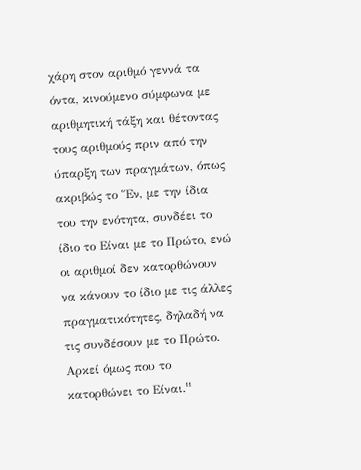χάρη στον αριθμό γεννά τα όντα, κινούμενο σύμφωνα με αριθμητική τάξη και θέτοντας τους αριθμούς πριν από την ύπαρξη των πραγμάτων, όπως ακριβώς το Ἕν, με την ίδια του την ενότητα, συνδέει το ίδιο το Είναι με το Πρώτο, ενώ οι αριθμοί δεν κατορθώνουν να κάνουν το ίδιο με τις άλλες πραγματικότητες, δηλαδή να τις συνδέσουν με το Πρώτο. Αρκεί όμως που το κατορθώνει το Είναι.¹¹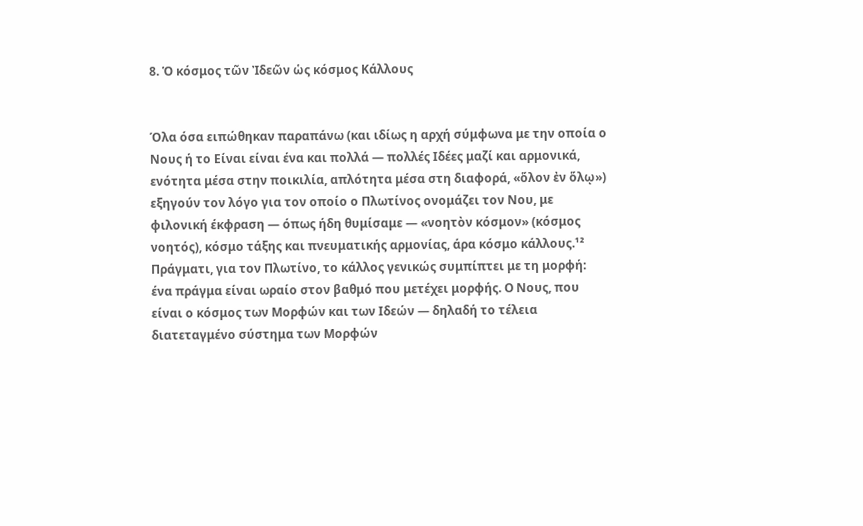8. Ὁ κόσμος τῶν Ἰδεῶν ὡς κόσμος Κάλλους


Όλα όσα ειπώθηκαν παραπάνω (και ιδίως η αρχή σύμφωνα με την οποία ο Νους ή το Είναι είναι ένα και πολλά — πολλές Ιδέες μαζί και αρμονικά, ενότητα μέσα στην ποικιλία, απλότητα μέσα στη διαφορά, «ὅλον ἐν ὅλῳ») εξηγούν τον λόγο για τον οποίο ο Πλωτίνος ονομάζει τον Νου, με φιλονική έκφραση — όπως ήδη θυμίσαμε — «νοητὸν κόσμον» (κόσμος νοητός), κόσμο τάξης και πνευματικής αρμονίας, άρα κόσμο κάλλους.¹²
Πράγματι, για τον Πλωτίνο, το κάλλος γενικώς συμπίπτει με τη μορφή: ένα πράγμα είναι ωραίο στον βαθμό που μετέχει μορφής. Ο Νους, που είναι ο κόσμος των Μορφών και των Ιδεών — δηλαδή το τέλεια διατεταγμένο σύστημα των Μορφών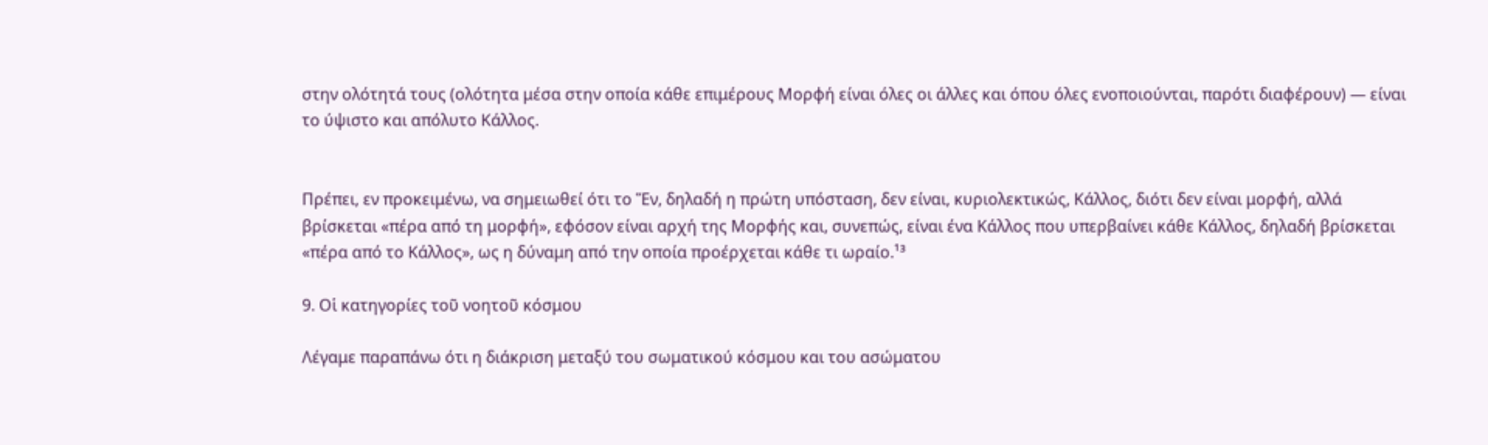στην ολότητά τους (ολότητα μέσα στην οποία κάθε επιμέρους Μορφή είναι όλες οι άλλες και όπου όλες ενοποιούνται, παρότι διαφέρουν) — είναι το ύψιστο και απόλυτο Κάλλος.


Πρέπει, εν προκειμένω, να σημειωθεί ότι το Ἕν, δηλαδή η πρώτη υπόσταση, δεν είναι, κυριολεκτικώς, Κάλλος, διότι δεν είναι μορφή, αλλά βρίσκεται «πέρα από τη μορφή», εφόσον είναι αρχή της Μορφής και, συνεπώς, είναι ένα Κάλλος που υπερβαίνει κάθε Κάλλος, δηλαδή βρίσκεται «πέρα από το Κάλλος», ως η δύναμη από την οποία προέρχεται κάθε τι ωραίο.¹³

9. Οἱ κατηγορίες τοῦ νοητοῦ κόσμου

Λέγαμε παραπάνω ότι η διάκριση μεταξύ του σωματικού κόσμου και του ασώματου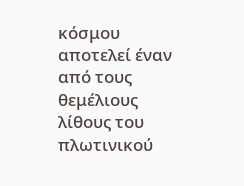κόσμου αποτελεί έναν από τους θεμέλιους λίθους του πλωτινικού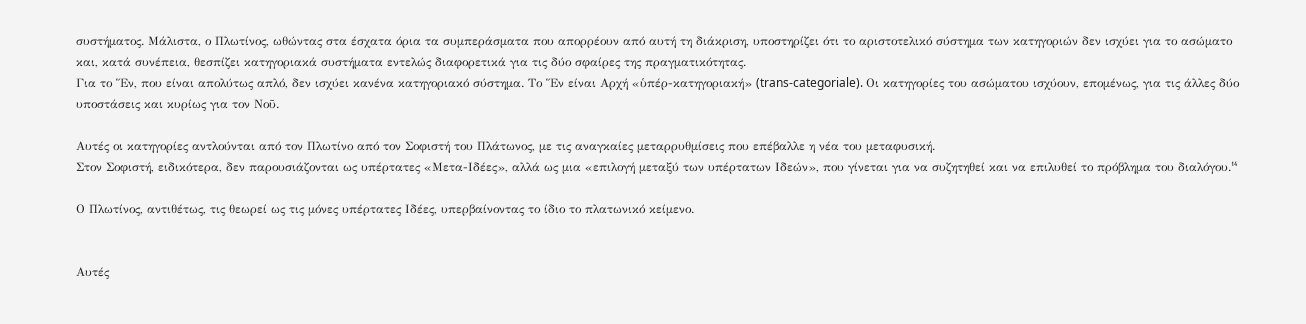συστήματος. Μάλιστα, ο Πλωτίνος, ωθώντας στα έσχατα όρια τα συμπεράσματα που απορρέουν από αυτή τη διάκριση, υποστηρίζει ότι το αριστοτελικό σύστημα των κατηγοριών δεν ισχύει για το ασώματο και, κατά συνέπεια, θεσπίζει κατηγοριακά συστήματα εντελώς διαφορετικά για τις δύο σφαίρες της πραγματικότητας.
Για το Ἕν, που είναι απολύτως απλό, δεν ισχύει κανένα κατηγοριακό σύστημα. Το Ἕν είναι Αρχή «ὑπέρ-κατηγοριακή» (trans-categoriale). Οι κατηγορίες του ασώματου ισχύουν, επομένως, για τις άλλες δύο υποστάσεις και κυρίως για τον Νοῦ.

Αυτές οι κατηγορίες αντλούνται από τον Πλωτίνο από τον Σοφιστή του Πλάτωνος, με τις αναγκαίες μεταρρυθμίσεις που επέβαλλε η νέα του μεταφυσική.
Στον Σοφιστή, ειδικότερα, δεν παρουσιάζονται ως υπέρτατες «Μετα-Ιδέες», αλλά ως μια «επιλογή μεταξύ των υπέρτατων Ιδεών», που γίνεται για να συζητηθεί και να επιλυθεί το πρόβλημα του διαλόγου.¹⁴

Ο Πλωτίνος, αντιθέτως, τις θεωρεί ως τις μόνες υπέρτατες Ιδέες, υπερβαίνοντας το ίδιο το πλατωνικό κείμενο.


Αυτές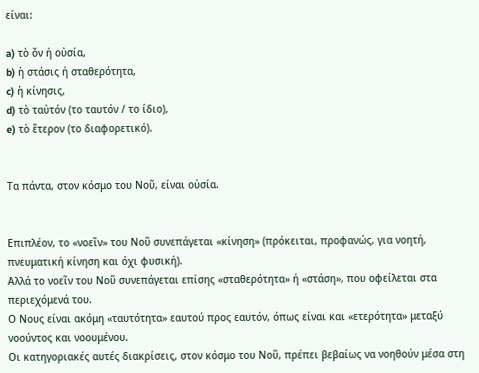είναι:

a) τὸ ὄν ή οὐσία,
b) ἡ στάσις ή σταθερότητα,
c) ἡ κίνησις,
d) τὸ ταὐτόν (το ταυτόν / το ίδιο),
e) τὸ ἕτερον (το διαφορετικό).


Τα πάντα, στον κόσμο του Νοῦ, είναι οὐσία.


Επιπλέον, το «νοεῖν» του Νοῦ συνεπάγεται «κίνηση» (πρόκειται, προφανώς, για νοητή, πνευματική κίνηση και όχι φυσική).
Αλλά το νοεῖν του Νοῦ συνεπάγεται επίσης «σταθερότητα» ή «στάση», που οφείλεται στα περιεχόμενά του.
Ο Νους είναι ακόμη «ταυτότητα» εαυτού προς εαυτόν, όπως είναι και «ετερότητα» μεταξύ νοούντος και νοουμένου.
Οι κατηγοριακές αυτές διακρίσεις, στον κόσμο του Νοῦ, πρέπει βεβαίως να νοηθούν μέσα στη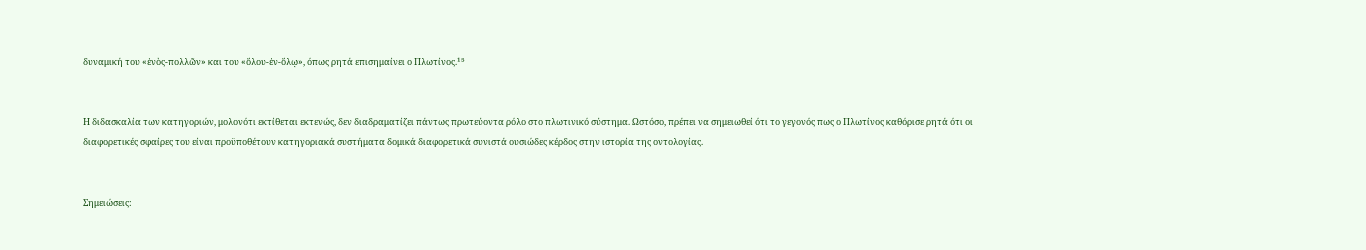δυναμική του «ἑνὸς-πολλῶν» και του «ὅλου-ἐν-ὅλῳ», όπως ρητά επισημαίνει ο Πλωτίνος.¹⁵


Η διδασκαλία των κατηγοριών, μολονότι εκτίθεται εκτενώς, δεν διαδραματίζει πάντως πρωτεύοντα ρόλο στο πλωτινικό σύστημα. Ωστόσο, πρέπει να σημειωθεί ότι το γεγονός πως ο Πλωτίνος καθόρισε ρητά ότι οι διαφορετικές σφαίρες του είναι προϋποθέτουν κατηγοριακά συστήματα δομικά διαφορετικά συνιστά ουσιώδες κέρδος στην ιστορία της οντολογίας.


Σημειώσεις: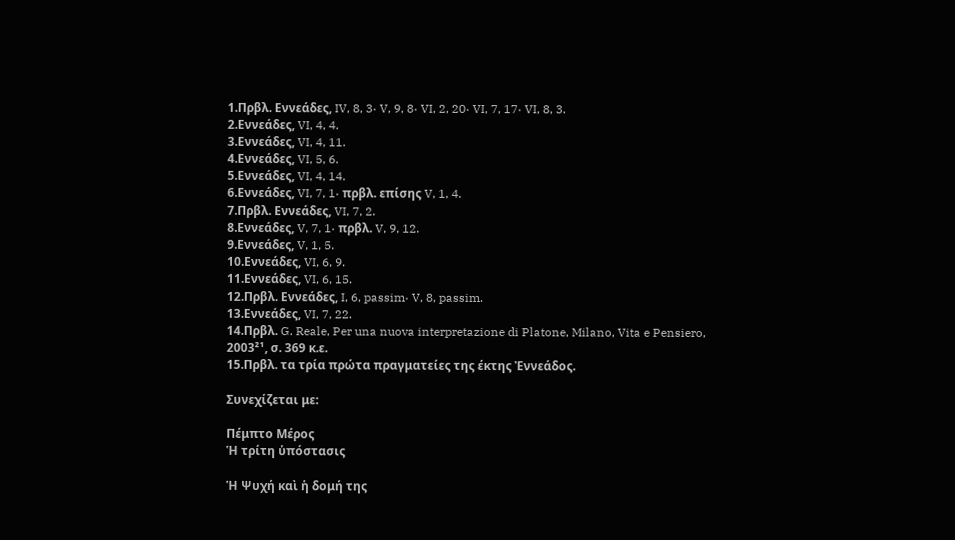1.Πρβλ. Εννεάδες, IV, 8, 3· V, 9, 8· VI, 2, 20· VI, 7, 17· VI, 8, 3.
2.Εννεάδες, VI, 4, 4.
3.Εννεάδες, VI, 4, 11.
4.Εννεάδες, VI, 5, 6.
5.Εννεάδες, VI, 4, 14.
6.Εννεάδες, VI, 7, 1· πρβλ. επίσης V, 1, 4.
7.Πρβλ. Εννεάδες, VI, 7, 2.
8.Εννεάδες, V, 7, 1· πρβλ. V, 9, 12.
9.Εννεάδες, V, 1, 5.
10.Εννεάδες, VI, 6, 9.
11.Εννεάδες, VI, 6, 15.
12.Πρβλ. Εννεάδες, I, 6, passim· V, 8, passim.
13.Εννεάδες, VI, 7, 22.
14.Πρβλ. G. Reale, Per una nuova interpretazione di Platone, Milano, Vita e Pensiero, 2003²¹, σ. 369 κ.ε.
15.Πρβλ. τα τρία πρώτα πραγματείες της έκτης Ἐννεάδος.

Συνεχίζεται με:

Πέμπτο Μέρος
Ἡ τρίτη ὑπόστασις

Ἡ Ψυχή καὶ ἡ δομή της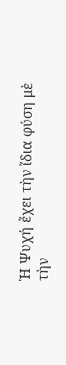Ἡ Ψυχή ἔχει τὴν ἴδια φύση μὲ τὴν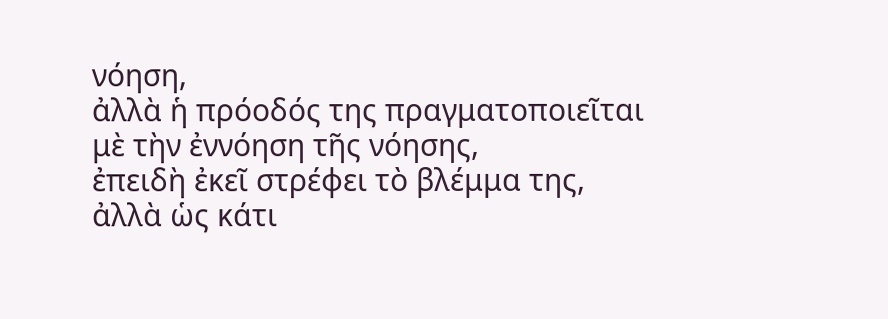νόηση,
ἀλλὰ ἡ πρόοδός της πραγματοποιεῖται
μὲ τὴν ἐννόηση τῆς νόησης,
ἐπειδὴ ἐκεῖ στρέφει τὸ βλέμμα της,
ἀλλὰ ὡς κάτι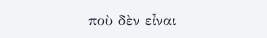ποὺ δὲν εἶναι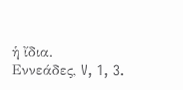ἡ ἴδια.
Εννεάδες, V, 1, 3.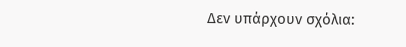Δεν υπάρχουν σχόλια: